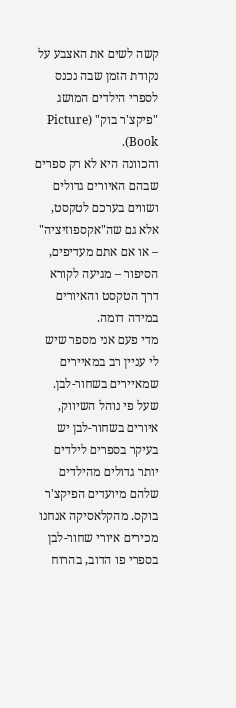קשה לשים את האצבע על נקודת הזמן שבה נכנס לספרי הילדים המושג "פיקצ'ר בוק" (Picture Book).
והכוונה היא לא רק ספרים שבהם האיורים גדולים ושווים בערכם לטקסט, אלא גם שה"אקספוזיציה" – או אם אתם מעדיפים, הסיפור – מגיעה לקורא דרך הטקסט והאיורים במידה דומה.
מדי פעם אני מספר שיש לי עניין רב במאיירים שמאיירים בשחור-לבן. שעל פי נוהל השיווק, איורים בשחור-לבן יש בעיקר בספרים לילדים יותר גדולים מהילדים שלהם מיועדים הפיקצ'ר בוקס. מהקלאסיקה אנחנו מכירים איורי שחור-לבן בספרי פו הדוב, בהרוח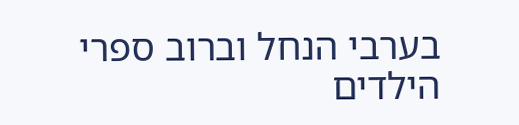בערבי הנחל וברוב ספרי הילדים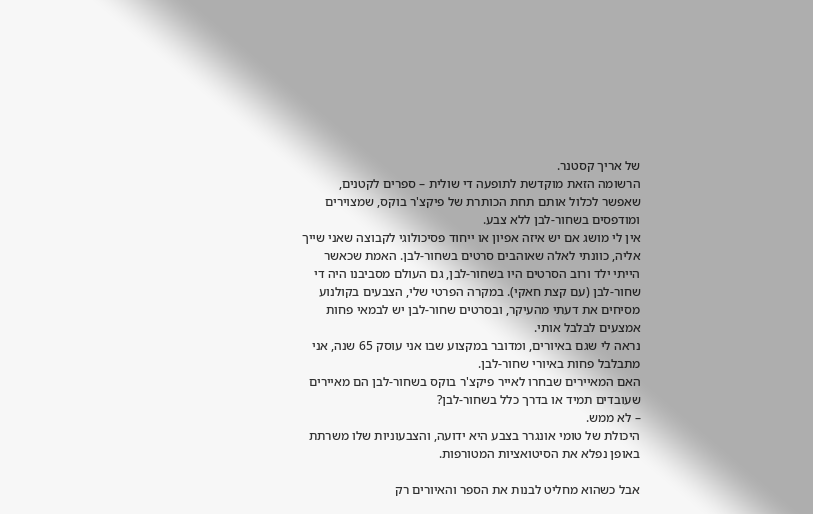של אריך קסטנר.
הרשומה הזאת מוקדשת לתופעה די שולית – ספרים לקטנים, שאפשר לכלול אותם תחת הכותרת של פיקצ'ר בוקס, שמצוירים ומודפסים בשחור-לבן ללא צבע.
אין לי מושג אם יש איזה אפיון או ייחוד פסיכולוגי לקבוצה שאני שייך אליה, כוונתי לאלה שאוהבים סרטים בשחור-לבן. האמת שכאשר הייתי ילד ורוב הסרטים היו בשחור-לבן, גם העולם מסביבנו היה די שחור-לבן (עם קצת חאקי). במקרה הפרטי שלי, הצבעים בקולנוע מסיחים את דעתי מהעיקר, ובסרטים שחור-לבן יש לבמאי פחות אמצעים לבלבל אותי.
נראה לי שגם באיורים, ומדובר במקצוע שבו אני עוסק 65 שנה, אני מתבלבל פחות באיורי שחור-לבן.
האם המאיירים שבחרו לאייר פיקצ'ר בוקס בשחור-לבן הם מאיירים שעובדים תמיד או בדרך כלל בשחור-לבן?
– לא ממש.
היכולת של טומי אונגרר בצבע היא ידועה, והצבעוניות שלו משרתת באופן נפלא את הסיטואציות המטורפות.

אבל כשהוא מחליט לבנות את הספר והאיורים רק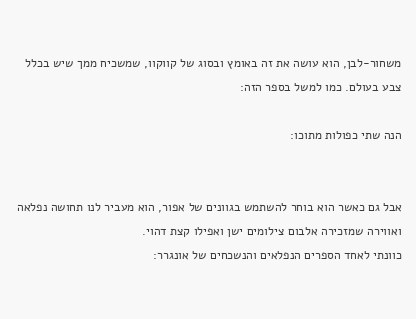משחור-לבן, הוא עושה את זה באומץ ובסוג של קווקוו, שמשכיח ממך שיש בכלל צבע בעולם. כמו למשל בספר הזה:

הנה שתי כפולות מתוכו:


אבל גם כאשר הוא בוחר להשתמש בגוונים של אפור, הוא מעביר לנו תחושה נפלאה ואווירה שמזכירה אלבום צילומים ישן ואפילו קצת דהוי.
כוונתי לאחד הספרים הנפלאים והנשכחים של אונגרר: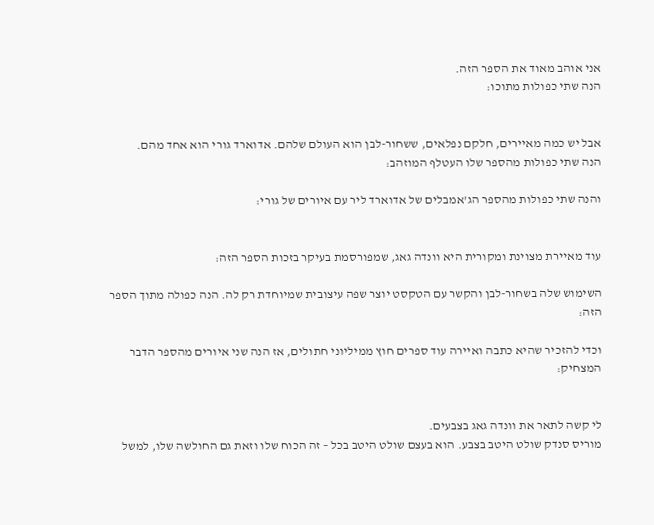אני אוהב מאוד את הספר הזה.
הנה שתי כפולות מתוכו:


אבל יש כמה מאיירים, חלקם נפלאים, ששחור-לבן הוא העולם שלהם. אדוארד גורי הוא אחד מהם.
הנה שתי כפולות מהספר שלו העטלף המוזהב:

והנה שתי כפולות מהספר הג'אמבלים של אדוארד ליר עם איורים של גורי:


עוד מאיירת מצוינת ומקורית היא וונדה גאג, שמפורסמת בעיקר בזכות הספר הזה:

השימוש שלה בשחור-לבן והקשר עם הטקסט יוצר שפה עיצובית שמיוחדת רק לה. הנה כפולה מתוך הספר הזה:

וכדי להזכיר שהיא כתבה ואיירה עוד ספרים חוץ ממיליוני חתולים, אז הנה שני איורים מהספר הדבר המצחיק:


לי קשה לתאר את וונדה גאג בצבעים.
מוריס סנדק שולט היטב בצבע. הוא בעצם שולט היטב בכל – זה הכוח שלו וזאת גם החולשה שלו, למשל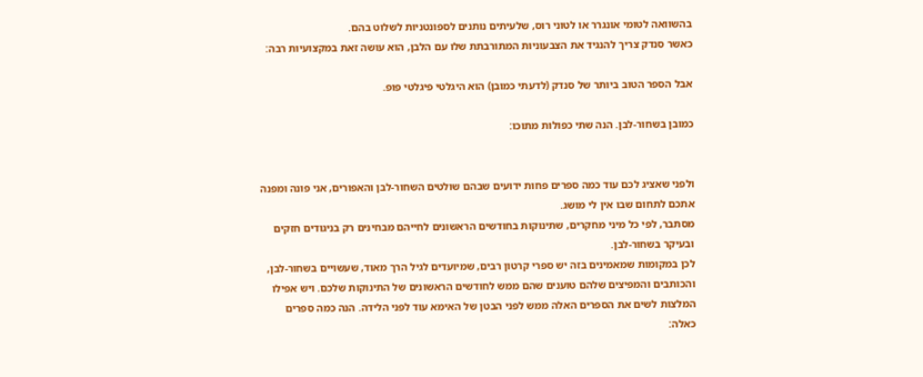בהשוואה לטומי אונגרר או לטוני רוס, שלעיתים נותנים לספונטניות לשלוט בהם.
כאשר סנדק צריך להנגיד את הצבעוניות המתורבתת שלו עם הלבן, הוא עושה זאת במקצועיות רבה:

אבל הספר הטוב ביותר של סנדק (לדעתי כמובן) הוא היגלטי פיגלטי פופ.

כמובן בשחור-לבן. הנה שתי כפולות מתוכו:


ולפני שאציג לכם עוד כמה ספרים פחות ידועים שבהם שולטים השחור-לבן והאפורים, אני פונה ומפנה אתכם לתחום שבו אין לי מושג.
מסתבר, לפי כל מיני מחקרים, שתינוקות בחודשים הראשונים לחייהם מבחינים רק בניגודים חזקים ובעיקר בשחור-לבן.
לכן במקומות שמאמינים בזה יש ספרי קרטון רבים, שמיועדים לגיל הרך מאוד, שעשויים בשחור-לבן, והכותבים והמפיצים שלהם טוענים שהם ממש לחודשים הראשונים של התינוקות שלכם. ויש אפילו המלצות לשים את הספרים האלה ממש לפני הבטן של האימא עוד לפני הלידה. הנה כמה ספרים כאלה: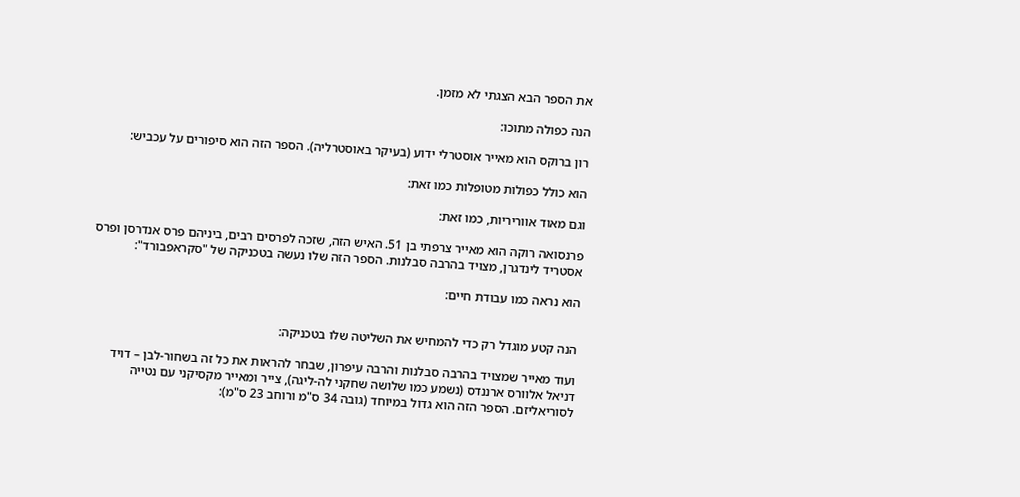את הספר הבא הצגתי לא מזמן.

הנה כפולה מתוכו:

רון ברוקס הוא מאייר אוסטרלי ידוע (בעיקר באוסטרליה). הספר הזה הוא סיפורים על עכביש:

הוא כולל כפולות מטופלות כמו זאת:

וגם מאוד אווריריות, כמו זאת:

פרנסואה רוקה הוא מאייר צרפתי בן 51. האיש הזה, שזכה לפרסים רבים, ביניהם פרס אנדרסן ופרס אסטריד לינדגרן, מצויד בהרבה סבלנות. הספר הזה שלו נעשה בטכניקה של "סקראפבורד":

הוא נראה כמו עבודת חיים:


הנה קטע מוגדל רק כדי להמחיש את השליטה שלו בטכניקה:

ועוד מאייר שמצויד בהרבה סבלנות והרבה עיפרון, שבחר להראות את כל זה בשחור-לבן – דויד דניאל אלוורס ארננדס (נשמע כמו שלושה שחקני לה-ליגה), צייר ומאייר מקסיקני עם נטייה לסוריאליזם. הספר הזה הוא גדול במיוחד (גובה 34 ס"מ ורוחב 23 ס"מ):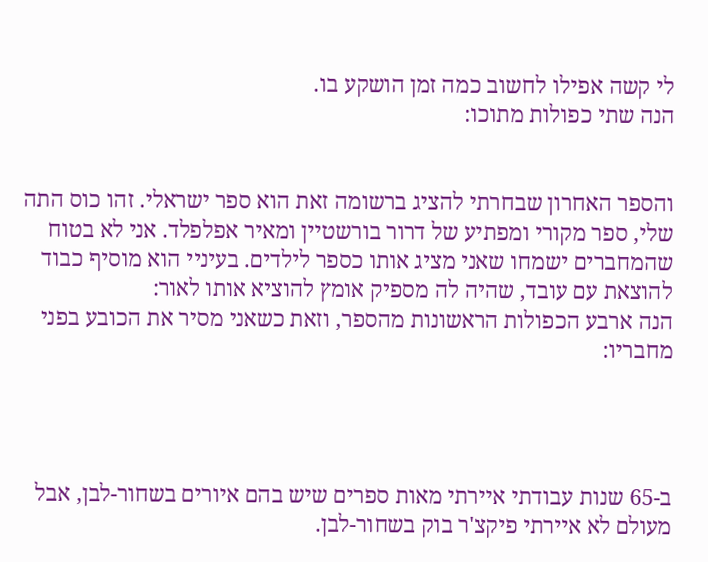לי קשה אפילו לחשוב כמה זמן הושקע בו.
הנה שתי כפולות מתוכו:


והספר האחרון שבחרתי להציג ברשומה זאת הוא ספר ישראלי. זהו כוס התה שלי, ספר מקורי ומפתיע של דרור בורשטיין ומאיר אפלפלד. אני לא בטוח שהמחברים ישמחו שאני מציג אותו כספר לילדים. בעיניי הוא מוסיף כבוד להוצאת עם עובד, שהיה לה מספיק אומץ להוציא אותו לאור:
הנה ארבע הכפולות הראשונות מהספר, וזאת כשאני מסיר את הכובע בפני מחבריו:




ב-65 שנות עבודתי איירתי מאות ספרים שיש בהם איורים בשחור-לבן, אבל מעולם לא איירתי פיקצ'ר בוק בשחור-לבן.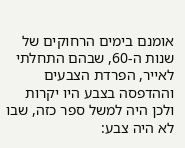אומנם בימים הרחוקים של שנות ה-60, שבהם התחלתי לאייר, הפרדת הצבעים וההדפסה בצבע היו יקרות ולכן היה למשל ספר כזה, שבו לא היה צבע: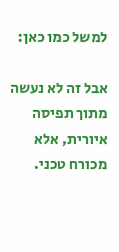למשל כמו כאן:

אבל זה לא נעשה מתוך תפיסה איורית, אלא מכורח טכני.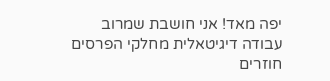יפה מאד! אני חושבת שמרוב עבודה דיגיטאלית מחלקי הפרסים חוזרים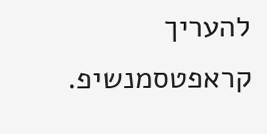להעריך קראפטסמנשיפ.